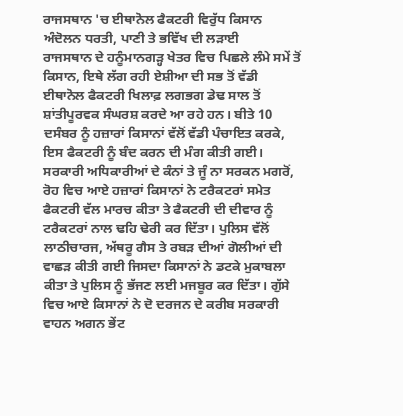ਰਾਜਸਥਾਨ 'ਚ ਈਥਾਨੋਲ ਫੈਕਟਰੀ ਵਿਰੁੱਧ ਕਿਸਾਨ ਅੰਦੋਲਨ ਧਰਤੀ, ਪਾਣੀ ਤੇ ਭਵਿੱਖ ਦੀ ਲੜਾਈ
ਰਾਜਸਥਾਨ ਦੇ ਹਨੂੰਮਾਨਗੜ੍ਹ ਖੇਤਰ ਵਿਚ ਪਿਛਲੇ ਲੰਮੇ ਸਮੇਂ ਤੋਂ ਕਿਸਾਨ, ਇਥੇ ਲੱਗ ਰਹੀ ਏਸ਼ੀਆ ਦੀ ਸਭ ਤੋਂ ਵੱਡੀ ਈਥਾਨੋਲ ਫੈਕਟਰੀ ਖਿਲਾਫ਼ ਲਗਭਗ ਡੇਢ ਸਾਲ ਤੋਂ ਸ਼ਾਂਤੀਪੂਰਵਕ ਸੰਘਰਸ਼ ਕਰਦੇ ਆ ਰਹੇ ਹਨ। ਬੀਤੇ 10 ਦਸੰਬਰ ਨੂੰ ਹਜ਼ਾਰਾਂ ਕਿਸਾਨਾਂ ਵੱਲੋਂ ਵੱਡੀ ਪੰਚਾਇਤ ਕਰਕੇ, ਇਸ ਫੈਕਟਰੀ ਨੂੰ ਬੰਦ ਕਰਨ ਦੀ ਮੰਗ ਕੀਤੀ ਗਈ। ਸਰਕਾਰੀ ਅਧਿਕਾਰੀਆਂ ਦੇ ਕੰਨਾਂ ਤੇ ਜੂੰ ਨਾ ਸਰਕਨ ਮਗਰੋਂ, ਰੋਹ ਵਿਚ ਆਏ ਹਜ਼ਾਰਾਂ ਕਿਸਾਨਾਂ ਨੇ ਟਰੈਕਟਰਾਂ ਸਮੇਤ ਫੈਕਟਰੀ ਵੱਲ ਮਾਰਚ ਕੀਤਾ ਤੇ ਫੈਕਟਰੀ ਦੀ ਦੀਵਾਰ ਨੂੰ ਟਰੈਕਟਰਾਂ ਨਾਲ ਢਹਿ ਢੇਰੀ ਕਰ ਦਿੱਤਾ। ਪੁਲਿਸ ਵੱਲੋਂ ਲਾਠੀਚਾਰਜ, ਅੱਥਰੂ ਗੈਸ ਤੇ ਰਬੜ ਦੀਆਂ ਗੋਲੀਆਂ ਦੀ ਵਾਛੜ ਕੀਤੀ ਗਈ ਜਿਸਦਾ ਕਿਸਾਨਾਂ ਨੇ ਡਟਕੇ ਮੁਕਾਬਲਾ ਕੀਤਾ ਤੇ ਪੁਲਿਸ ਨੂੰ ਭੱਜਣ ਲਈ ਮਜਬੂਰ ਕਰ ਦਿੱਤਾ। ਗੁੱਸੇ ਵਿਚ ਆਏ ਕਿਸਾਨਾਂ ਨੇ ਦੋ ਦਰਜਨ ਦੇ ਕਰੀਬ ਸਰਕਾਰੀ ਵਾਹਨ ਅਗਨ ਭੇਂਟ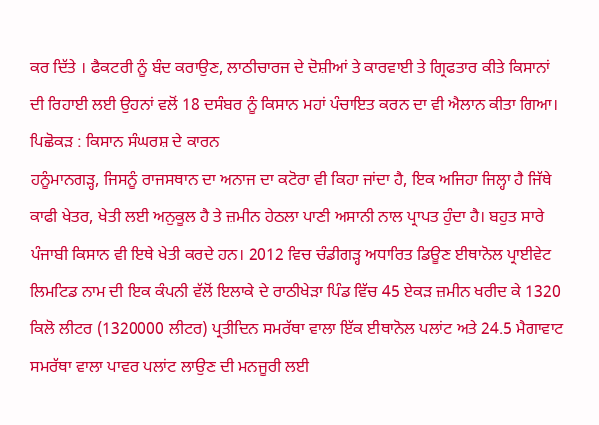ਕਰ ਦਿੱਤੇ । ਫੈਕਟਰੀ ਨੂੰ ਬੰਦ ਕਰਾਉਣ, ਲਾਠੀਚਾਰਜ ਦੇ ਦੋਸ਼ੀਆਂ ਤੇ ਕਾਰਵਾਈ ਤੇ ਗ੍ਰਿਫਤਾਰ ਕੀਤੇ ਕਿਸਾਨਾਂ ਦੀ ਰਿਹਾਈ ਲਈ ਉਹਨਾਂ ਵਲੋਂ 18 ਦਸੰਬਰ ਨੂੰ ਕਿਸਾਨ ਮਹਾਂ ਪੰਚਾਇਤ ਕਰਨ ਦਾ ਵੀ ਐਲਾਨ ਕੀਤਾ ਗਿਆ।
ਪਿਛੋਕੜ : ਕਿਸਾਨ ਸੰਘਰਸ਼ ਦੇ ਕਾਰਨ
ਹਨੂੰਮਾਨਗੜ੍ਹ, ਜਿਸਨੂੰ ਰਾਜਸਥਾਨ ਦਾ ਅਨਾਜ ਦਾ ਕਟੋਰਾ ਵੀ ਕਿਹਾ ਜਾਂਦਾ ਹੈ, ਇਕ ਅਜਿਹਾ ਜਿਲ੍ਹਾ ਹੈ ਜਿੱਥੇ ਕਾਫੀ ਖੇਤਰ, ਖੇਤੀ ਲਈ ਅਨੁਕੂਲ ਹੈ ਤੇ ਜ਼ਮੀਨ ਹੇਠਲਾ ਪਾਣੀ ਅਸਾਨੀ ਨਾਲ ਪ੍ਰਾਪਤ ਹੁੰਦਾ ਹੈ। ਬਹੁਤ ਸਾਰੇ ਪੰਜਾਬੀ ਕਿਸਾਨ ਵੀ ਇਥੇ ਖੇਤੀ ਕਰਦੇ ਹਨ। 2012 ਵਿਚ ਚੰਡੀਗੜ੍ਹ ਅਧਾਰਿਤ ਡਿਊਣ ਈਥਾਨੋਲ ਪ੍ਰਾਈਵੇਟ ਲਿਮਟਿਡ ਨਾਮ ਦੀ ਇਕ ਕੰਪਨੀ ਵੱਲੋਂ ਇਲਾਕੇ ਦੇ ਰਾਠੀਖੇੜਾ ਪਿੰਡ ਵਿੱਚ 45 ਏਕੜ ਜ਼ਮੀਨ ਖਰੀਦ ਕੇ 1320 ਕਿਲੋ ਲੀਟਰ (1320000 ਲੀਟਰ) ਪ੍ਰਤੀਦਿਨ ਸਮਰੱਥਾ ਵਾਲਾ ਇੱਕ ਈਥਾਨੋਲ ਪਲਾਂਟ ਅਤੇ 24.5 ਮੈਗਾਵਾਟ ਸਮਰੱਥਾ ਵਾਲਾ ਪਾਵਰ ਪਲਾਂਟ ਲਾਉਣ ਦੀ ਮਨਜੂਰੀ ਲਈ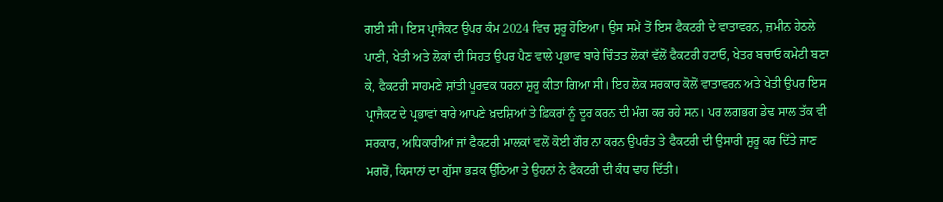ਗਈ ਸੀ। ਇਸ ਪ੍ਰਾਜੈਕਟ ਉਪਰ ਕੰਮ 2024 ਵਿਚ ਸ਼ੁਰੂ ਹੋਇਆ। ਉਸ ਸਮੇਂ ਤੋਂ ਇਸ ਫੈਕਟਰੀ ਦੇ ਵਾਤਾਵਰਨ, ਜ਼ਮੀਨ ਹੇਠਲੇ ਪਾਣੀ, ਖੇਤੀ ਅਤੇ ਲੋਕਾਂ ਦੀ ਸਿਹਤ ਉਪਰ ਪੈਣ ਵਾਲੇ ਪ੍ਰਭਾਵ ਬਾਰੇ ਚਿੰਤਤ ਲੋਕਾਂ ਵੱਲੋਂ ਫੈਕਟਰੀ ਹਟਾਓ, ਖੇਤਰ ਬਚਾਓ ਕਮੇਟੀ ਬਣਾ ਕੇ, ਫੈਕਟਰੀ ਸਾਹਮਣੇ ਸ਼ਾਂਤੀ ਪੂਰਵਕ ਧਰਨਾ ਸ਼ੁਰੂ ਕੀਤਾ ਗਿਆ ਸੀ। ਇਹ ਲੋਕ ਸਰਕਾਰ ਕੋਲੋਂ ਵਾਤਾਵਰਨ ਅਤੇ ਖੇਤੀ ਉਪਰ ਇਸ ਪ੍ਰਾਜੈਕਟ ਦੇ ਪ੍ਰਭਾਵਾਂ ਬਾਰੇ ਆਪਣੇ ਖ਼ਦਸ਼ਿਆਂ ਤੇ ਫ਼ਿਕਰਾਂ ਨੂੰ ਦੂਰ ਕਰਨ ਦੀ ਮੰਗ ਕਰ ਰਹੇ ਸਨ। ਪਰ ਲਗਭਗ ਡੇਢ ਸਾਲ ਤੱਕ ਵੀ ਸਰਕਾਰ, ਅਧਿਕਾਰੀਆਂ ਜਾਂ ਫੈਕਟਰੀ ਮਾਲਕਾਂ ਵਲੋਂ ਕੋਈ ਗੌਰ ਨਾ ਕਰਨ ਉਪਰੰਤ ਤੇ ਫੈਕਟਰੀ ਦੀ ਉਸਾਰੀ ਸ਼ੁਰੂ ਕਰ ਦਿੱਤੇ ਜਾਣ ਮਗਰੋਂ, ਕਿਸਾਨਾਂ ਦਾ ਗੁੱਸਾ ਭੜਕ ਉੱਠਿਆ ਤੇ ਉਹਨਾਂ ਨੇ ਫੈਕਟਰੀ ਦੀ ਕੰਧ ਢਾਹ ਦਿੱਤੀ।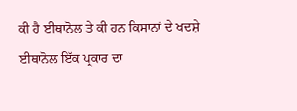ਕੀ ਹੈ ਈਥਾਨੋਲ ਤੇ ਕੀ ਹਨ ਕਿਸਾਨਾਂ ਦੇ ਖਦਸ਼ੇ
ਈਥਾਨੋਲ ਇੱਕ ਪ੍ਰਕਾਰ ਦਾ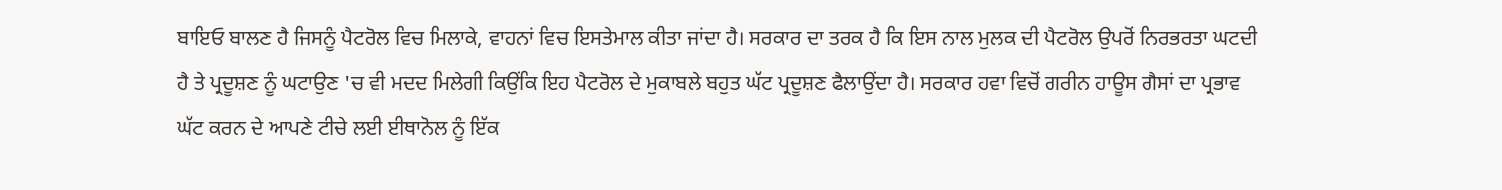ਬਾਇਓ ਬਾਲਣ ਹੈ ਜਿਸਨੂੰ ਪੈਟਰੋਲ ਵਿਚ ਮਿਲਾਕੇ, ਵਾਹਨਾਂ ਵਿਚ ਇਸਤੇਮਾਲ ਕੀਤਾ ਜਾਂਦਾ ਹੈ। ਸਰਕਾਰ ਦਾ ਤਰਕ ਹੈ ਕਿ ਇਸ ਨਾਲ ਮੁਲਕ ਦੀ ਪੈਟਰੋਲ ਉਪਰੋਂ ਨਿਰਭਰਤਾ ਘਟਦੀ ਹੈ ਤੇ ਪ੍ਰਦੂਸ਼ਣ ਨੂੰ ਘਟਾਉਣ 'ਚ ਵੀ ਮਦਦ ਮਿਲੇਗੀ ਕਿਉਂਕਿ ਇਹ ਪੈਟਰੋਲ ਦੇ ਮੁਕਾਬਲੇ ਬਹੁਤ ਘੱਟ ਪ੍ਰਦੂਸ਼ਣ ਫੈਲਾਉਂਦਾ ਹੈ। ਸਰਕਾਰ ਹਵਾ ਵਿਚੋਂ ਗਰੀਨ ਹਾਊਸ ਗੈਸਾਂ ਦਾ ਪ੍ਰਭਾਵ ਘੱਟ ਕਰਨ ਦੇ ਆਪਣੇ ਟੀਚੇ ਲਈ ਈਥਾਨੋਲ ਨੂੰ ਇੱਕ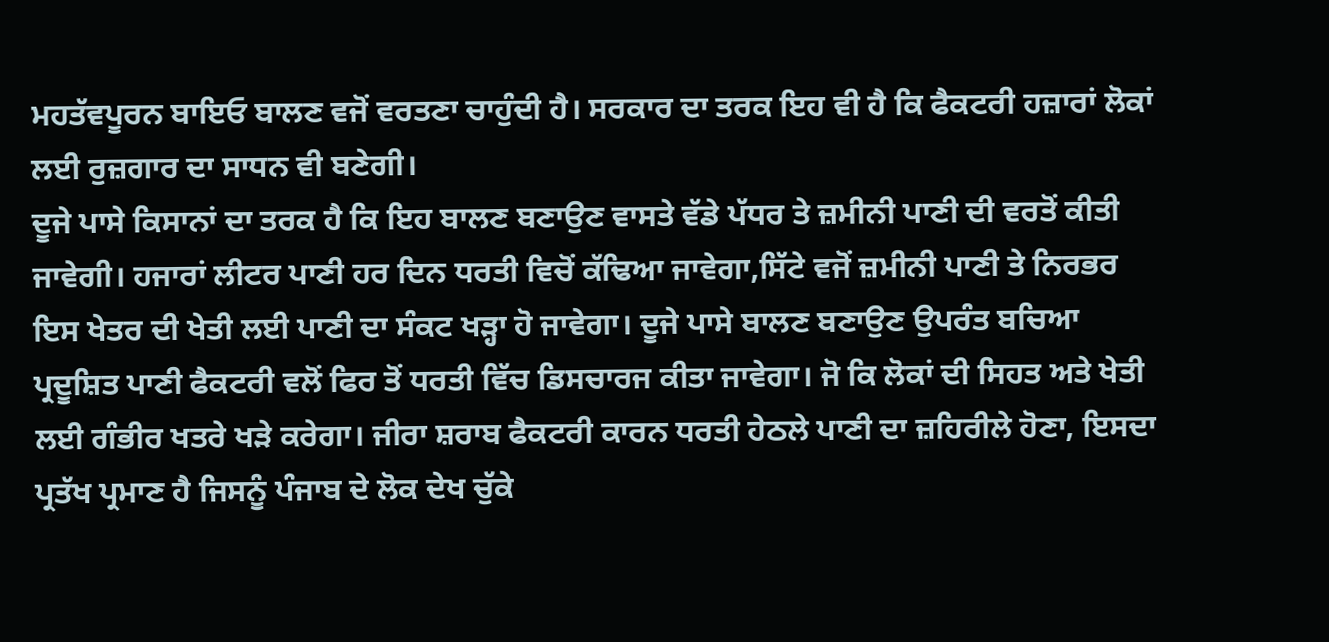ਮਹਤੱਵਪੂਰਨ ਬਾਇਓ ਬਾਲਣ ਵਜੋਂ ਵਰਤਣਾ ਚਾਹੁੰਦੀ ਹੈ। ਸਰਕਾਰ ਦਾ ਤਰਕ ਇਹ ਵੀ ਹੈ ਕਿ ਫੈਕਟਰੀ ਹਜ਼ਾਰਾਂ ਲੋਕਾਂ ਲਈ ਰੁਜ਼ਗਾਰ ਦਾ ਸਾਧਨ ਵੀ ਬਣੇਗੀ।
ਦੂਜੇ ਪਾਸੇ ਕਿਸਾਨਾਂ ਦਾ ਤਰਕ ਹੈ ਕਿ ਇਹ ਬਾਲਣ ਬਣਾਉਣ ਵਾਸਤੇ ਵੱਡੇ ਪੱਧਰ ਤੇ ਜ਼ਮੀਨੀ ਪਾਣੀ ਦੀ ਵਰਤੋਂ ਕੀਤੀ ਜਾਵੇਗੀ। ਹਜਾਰਾਂ ਲੀਟਰ ਪਾਣੀ ਹਰ ਦਿਨ ਧਰਤੀ ਵਿਚੋਂ ਕੱਢਿਆ ਜਾਵੇਗਾ,ਸਿੱਟੇ ਵਜੋਂ ਜ਼ਮੀਨੀ ਪਾਣੀ ਤੇ ਨਿਰਭਰ ਇਸ ਖੇਤਰ ਦੀ ਖੇਤੀ ਲਈ ਪਾਣੀ ਦਾ ਸੰਕਟ ਖੜ੍ਹਾ ਹੋ ਜਾਵੇਗਾ। ਦੂਜੇ ਪਾਸੇ ਬਾਲਣ ਬਣਾਉਣ ਉਪਰੰਤ ਬਚਿਆ ਪ੍ਰਦੂਸ਼ਿਤ ਪਾਣੀ ਫੈਕਟਰੀ ਵਲੋਂ ਫਿਰ ਤੋਂ ਧਰਤੀ ਵਿੱਚ ਡਿਸਚਾਰਜ ਕੀਤਾ ਜਾਵੇਗਾ। ਜੋ ਕਿ ਲੋਕਾਂ ਦੀ ਸਿਹਤ ਅਤੇ ਖੇਤੀ ਲਈ ਗੰਭੀਰ ਖਤਰੇ ਖੜੇ ਕਰੇਗਾ। ਜੀਰਾ ਸ਼ਰਾਬ ਫੈਕਟਰੀ ਕਾਰਨ ਧਰਤੀ ਹੇਠਲੇ ਪਾਣੀ ਦਾ ਜ਼ਹਿਰੀਲੇ ਹੋਣਾ, ਇਸਦਾ ਪ੍ਰਤੱਖ ਪ੍ਰਮਾਣ ਹੈ ਜਿਸਨੂੰ ਪੰਜਾਬ ਦੇ ਲੋਕ ਦੇਖ ਚੁੱਕੇ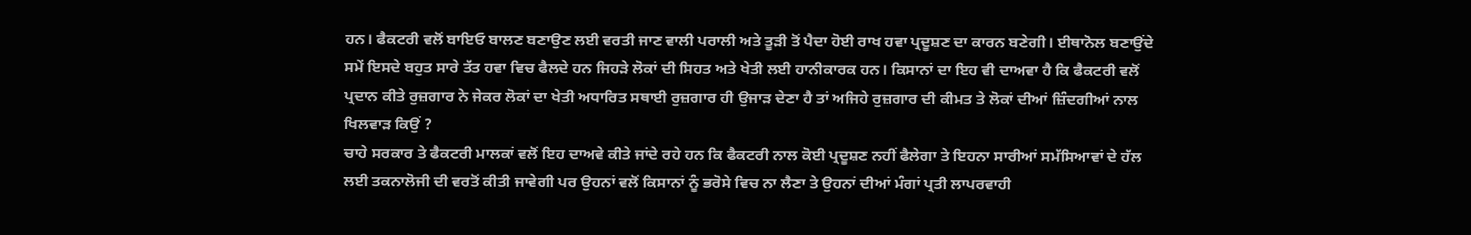ਹਨ। ਫੈਕਟਰੀ ਵਲੋਂ ਬਾਇਓ ਬਾਲਣ ਬਣਾਉਣ ਲਈ ਵਰਤੀ ਜਾਣ ਵਾਲੀ ਪਰਾਲੀ ਅਤੇ ਤੂੜੀ ਤੋਂ ਪੈਦਾ ਹੋਈ ਰਾਖ ਹਵਾ ਪ੍ਰਦੂਸ਼ਣ ਦਾ ਕਾਰਨ ਬਣੇਗੀ। ਈਥਾਨੋਲ ਬਣਾਉਂਦੇ ਸਮੇਂ ਇਸਦੇ ਬਹੁਤ ਸਾਰੇ ਤੱਤ ਹਵਾ ਵਿਚ ਫੈਲਦੇ ਹਨ ਜਿਹੜੇ ਲੋਕਾਂ ਦੀ ਸਿਹਤ ਅਤੇ ਖੇਤੀ ਲਈ ਹਾਨੀਕਾਰਕ ਹਨ। ਕਿਸਾਨਾਂ ਦਾ ਇਹ ਵੀ ਦਾਅਵਾ ਹੈ ਕਿ ਫੈਕਟਰੀ ਵਲੋਂ ਪ੍ਰਦਾਨ ਕੀਤੇ ਰੁਜ਼ਗਾਰ ਨੇ ਜੇਕਰ ਲੋਕਾਂ ਦਾ ਖੇਤੀ ਅਧਾਰਿਤ ਸਥਾਈ ਰੁਜ਼ਗਾਰ ਹੀ ਉਜਾੜ ਦੇਣਾ ਹੈ ਤਾਂ ਅਜਿਹੇ ਰੁਜ਼ਗਾਰ ਦੀ ਕੀਮਤ ਤੇ ਲੋਕਾਂ ਦੀਆਂ ਜ਼ਿੰਦਗੀਆਂ ਨਾਲ ਖਿਲਵਾੜ ਕਿਉਂ ?
ਚਾਹੇ ਸਰਕਾਰ ਤੇ ਫੈਕਟਰੀ ਮਾਲਕਾਂ ਵਲੋਂ ਇਹ ਦਾਅਵੇ ਕੀਤੇ ਜਾਂਦੇ ਰਹੇ ਹਨ ਕਿ ਫੈਕਟਰੀ ਨਾਲ ਕੋਈ ਪ੍ਰਦੂਸ਼ਣ ਨਹੀਂ ਫੈਲੇਗਾ ਤੇ ਇਹਨਾ ਸਾਰੀਆਂ ਸਮੱਸਿਆਵਾਂ ਦੇ ਹੱਲ ਲਈ ਤਕਨਾਲੋਜੀ ਦੀ ਵਰਤੋਂ ਕੀਤੀ ਜਾਵੇਗੀ ਪਰ ਉਹਨਾਂ ਵਲੋਂ ਕਿਸਾਨਾਂ ਨੂੰ ਭਰੋਸੇ ਵਿਚ ਨਾ ਲੈਣਾ ਤੇ ਉਹਨਾਂ ਦੀਆਂ ਮੰਗਾਂ ਪ੍ਰਤੀ ਲਾਪਰਵਾਹੀ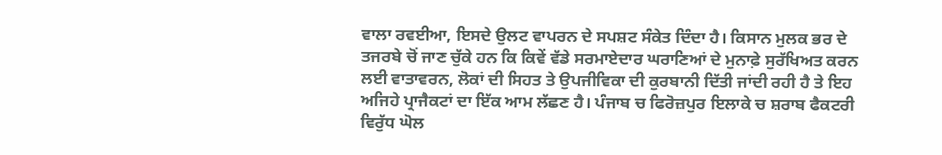ਵਾਲਾ ਰਵਈਆ, ਇਸਦੇ ਉਲਟ ਵਾਪਰਨ ਦੇ ਸਪਸ਼ਟ ਸੰਕੇਤ ਦਿੰਦਾ ਹੈ। ਕਿਸਾਨ ਮੁਲਕ ਭਰ ਦੇ ਤਜਰਬੇ ਚੋਂ ਜਾਣ ਚੁੱਕੇ ਹਨ ਕਿ ਕਿਵੇਂ ਵੱਡੇ ਸਰਮਾਏਦਾਰ ਘਰਾਣਿਆਂ ਦੇ ਮੁਨਾਫ਼ੇ ਸੁਰੱਖਿਅਤ ਕਰਨ ਲਈ ਵਾਤਾਵਰਨ, ਲੋਕਾਂ ਦੀ ਸਿਹਤ ਤੇ ਉਪਜੀਵਿਕਾ ਦੀ ਕੁਰਬਾਨੀ ਦਿੱਤੀ ਜਾਂਦੀ ਰਹੀ ਹੈ ਤੇ ਇਹ ਅਜਿਹੇ ਪ੍ਰਾਜੈਕਟਾਂ ਦਾ ਇੱਕ ਆਮ ਲੱਛਣ ਹੈ। ਪੰਜਾਬ ਚ ਫਿਰੋਜ਼ਪੁਰ ਇਲਾਕੇ ਚ ਸ਼ਰਾਬ ਫੈਕਟਰੀ ਵਿਰੁੱਧ ਘੋਲ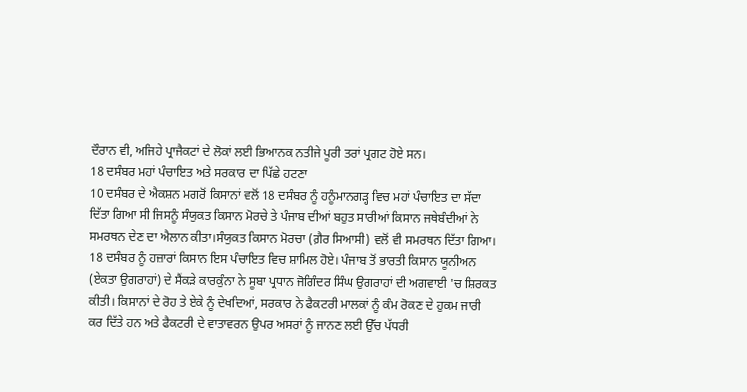ਦੌਰਾਨ ਵੀ, ਅਜਿਹੇ ਪ੍ਰਾਜੈਕਟਾਂ ਦੇ ਲੋਕਾਂ ਲਈ ਭਿਆਨਕ ਨਤੀਜੇ ਪੂਰੀ ਤਰਾਂ ਪ੍ਰਗਟ ਹੋਏ ਸਨ।
18 ਦਸੰਬਰ ਮਹਾਂ ਪੰਚਾਇਤ ਅਤੇ ਸਰਕਾਰ ਦਾ ਪਿੱਛੇ ਹਟਣਾ
10 ਦਸੰਬਰ ਦੇ ਐਕਸ਼ਨ ਮਗਰੋਂ ਕਿਸਾਨਾਂ ਵਲੋਂ 18 ਦਸੰਬਰ ਨੂੰ ਹਨੂੰਮਾਨਗੜ੍ਹ ਵਿਚ ਮਹਾਂ ਪੰਚਾਇਤ ਦਾ ਸੱਦਾ ਦਿੱਤਾ ਗਿਆ ਸੀ ਜਿਸਨੂੰ ਸੰਯੁਕਤ ਕਿਸਾਨ ਮੋਰਚੇ ਤੇ ਪੰਜਾਬ ਦੀਆਂ ਬਹੁਤ ਸਾਰੀਆਂ ਕਿਸਾਨ ਜਥੇਬੰਦੀਆਂ ਨੇ ਸਮਰਥਨ ਦੇਣ ਦਾ ਐਲਾਨ ਕੀਤਾ।ਸੰਯੁਕਤ ਕਿਸਾਨ ਮੋਰਚਾ (ਗ਼ੈਰ ਸਿਆਸੀ) ਵਲੋਂ ਵੀ ਸਮਰਥਨ ਦਿੱਤਾ ਗਿਆ। 18 ਦਸੰਬਰ ਨੂੰ ਹਜ਼ਾਰਾਂ ਕਿਸਾਨ ਇਸ ਪੰਚਾਇਤ ਵਿਚ ਸ਼ਾਮਿਲ ਹੋਏ। ਪੰਜਾਬ ਤੋਂ ਭਾਰਤੀ ਕਿਸਾਨ ਯੂਨੀਅਨ (ਏਕਤਾ ਉਗਰਾਹਾਂ) ਦੇ ਸੈਂਕੜੇ ਕਾਰਕੁੰਨਾ ਨੇ ਸੂਬਾ ਪ੍ਰਧਾਨ ਜੋਗਿੰਦਰ ਸਿੰਘ ਉਗਰਾਹਾਂ ਦੀ ਅਗਵਾਈ 'ਚ ਸ਼ਿਰਕਤ ਕੀਤੀ। ਕਿਸਾਨਾਂ ਦੇ ਰੋਹ ਤੇ ਏਕੇ ਨੂੰ ਦੇਖਦਿਆਂ, ਸਰਕਾਰ ਨੇ ਫੈਕਟਰੀ ਮਾਲਕਾਂ ਨੂੰ ਕੰਮ ਰੋਕਣ ਦੇ ਹੁਕਮ ਜਾਰੀ ਕਰ ਦਿੱਤੇ ਹਨ ਅਤੇ ਫੈਕਟਰੀ ਦੇ ਵਾਤਾਵਰਨ ਉਪਰ ਅਸਰਾਂ ਨੂੰ ਜਾਨਣ ਲਈ ਉੱਚ ਪੱਧਰੀ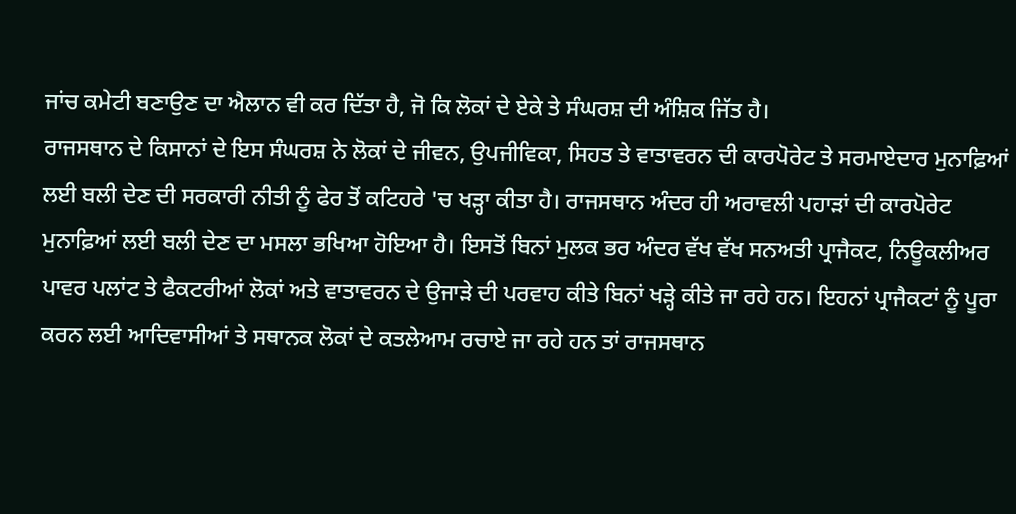ਜਾਂਚ ਕਮੇਟੀ ਬਣਾਉਣ ਦਾ ਐਲਾਨ ਵੀ ਕਰ ਦਿੱਤਾ ਹੈ, ਜੋ ਕਿ ਲੋਕਾਂ ਦੇ ਏਕੇ ਤੇ ਸੰਘਰਸ਼ ਦੀ ਅੰਸ਼ਿਕ ਜਿੱਤ ਹੈ।
ਰਾਜਸਥਾਨ ਦੇ ਕਿਸਾਨਾਂ ਦੇ ਇਸ ਸੰਘਰਸ਼ ਨੇ ਲੋਕਾਂ ਦੇ ਜੀਵਨ, ਉਪਜੀਵਿਕਾ, ਸਿਹਤ ਤੇ ਵਾਤਾਵਰਨ ਦੀ ਕਾਰਪੋਰੇਟ ਤੇ ਸਰਮਾਏਦਾਰ ਮੁਨਾਫ਼ਿਆਂ ਲਈ ਬਲੀ ਦੇਣ ਦੀ ਸਰਕਾਰੀ ਨੀਤੀ ਨੂੰ ਫੇਰ ਤੋਂ ਕਟਿਹਰੇ 'ਚ ਖੜ੍ਹਾ ਕੀਤਾ ਹੈ। ਰਾਜਸਥਾਨ ਅੰਦਰ ਹੀ ਅਰਾਵਲੀ ਪਹਾੜਾਂ ਦੀ ਕਾਰਪੋਰੇਟ ਮੁਨਾਫ਼ਿਆਂ ਲਈ ਬਲੀ ਦੇਣ ਦਾ ਮਸਲਾ ਭਖਿਆ ਹੋਇਆ ਹੈ। ਇਸਤੋਂ ਬਿਨਾਂ ਮੁਲਕ ਭਰ ਅੰਦਰ ਵੱਖ ਵੱਖ ਸਨਅਤੀ ਪ੍ਰਾਜੈਕਟ, ਨਿਊਕਲੀਅਰ ਪਾਵਰ ਪਲਾਂਟ ਤੇ ਫੈਕਟਰੀਆਂ ਲੋਕਾਂ ਅਤੇ ਵਾਤਾਵਰਨ ਦੇ ਉਜਾੜੇ ਦੀ ਪਰਵਾਹ ਕੀਤੇ ਬਿਨਾਂ ਖੜ੍ਹੇ ਕੀਤੇ ਜਾ ਰਹੇ ਹਨ। ਇਹਨਾਂ ਪ੍ਰਾਜੈਕਟਾਂ ਨੂੰ ਪੂਰਾ ਕਰਨ ਲਈ ਆਦਿਵਾਸੀਆਂ ਤੇ ਸਥਾਨਕ ਲੋਕਾਂ ਦੇ ਕਤਲੇਆਮ ਰਚਾਏ ਜਾ ਰਹੇ ਹਨ ਤਾਂ ਰਾਜਸਥਾਨ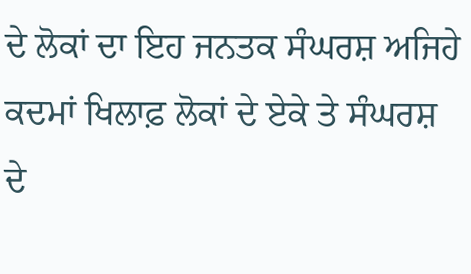ਦੇ ਲੋਕਾਂ ਦਾ ਇਹ ਜਨਤਕ ਸੰਘਰਸ਼ ਅਜਿਹੇ ਕਦਮਾਂ ਖਿਲਾਫ਼ ਲੋਕਾਂ ਦੇ ਏਕੇ ਤੇ ਸੰਘਰਸ਼ ਦੇ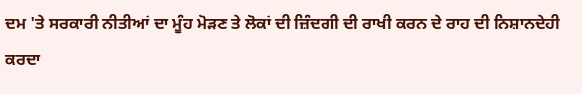ਦਮ 'ਤੇ ਸਰਕਾਰੀ ਨੀਤੀਆਂ ਦਾ ਮੂੰਹ ਮੋੜਣ ਤੇ ਲੋਕਾਂ ਦੀ ਜ਼ਿੰਦਗੀ ਦੀ ਰਾਖੀ ਕਰਨ ਦੇ ਰਾਹ ਦੀ ਨਿਸ਼ਾਨਦੇਹੀ ਕਰਦਾ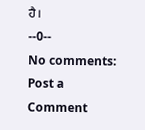ਹੈ।
--0--
No comments:
Post a Comment